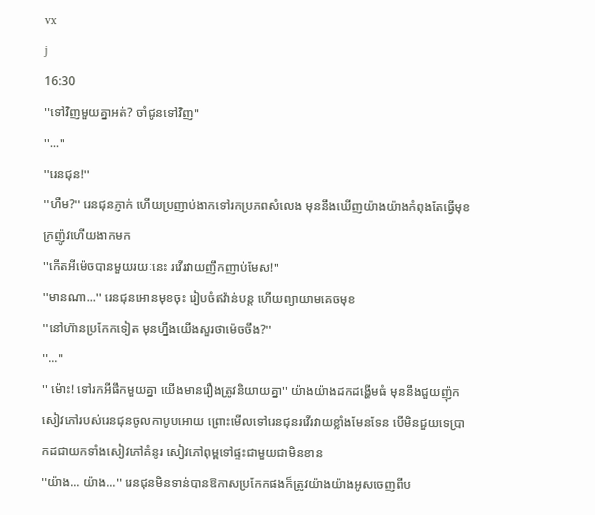vx
j
16:30
''ទៅវិញមួយគ្នាអត់? ចាំជូនទៅវិញ''
''...''
''រេនជុន!''
''ហឺម?'' រេនជុនភ្ញាក់ ហេីយប្រញាប់ងាកទៅរកប្រភពសំលេង មុននឹងឃេីញយ៉ាងយ៉ាងកំពុងតែធ្វេីមុខក្រញ៉ូវហេីយងាកមក
''កេីតអីម៉េចបានមួយរយៈនេះ រវេីរវាយញឹកញាប់មែស!''
''មានណា...'' រេនជុនអេានមុខចុះ រៀបចំឥវ៉ាន់បន្ត ហេីយព្យាយាមគេចមុខ
''នៅហ៊ានប្រកែកទៀត មុនហ្នឹងយេីងសួរថាម៉េចចឹង?''
''...''
'' ម៉ោះ! ទៅរកអីផឹកមួយគ្នា យេីងមានរឿងត្រូវនិយាយគ្នា'' យ៉ាងយ៉ាងដកដង្ហេីមធំ មុននឹងជួយញ៉ុកសៀវភៅរបស់រេនជុនចូលកាបូបអេាយ ព្រោះមេីលទៅរេនជុនរវេីរវាយខ្លាំងមែនទែន បេីមិនជួយទេប្រាកដជាយកទាំងសៀវភៅគំនូរ សៀវភៅពុម្ពទៅផ្ទះជាមួយជាមិនខាន
''យ៉ាង... យ៉ាង...'' រេនជុនមិនទាន់បានឱកាសប្រកែកផងក៏ត្រូវយ៉ាងយ៉ាងអូសចេញពីប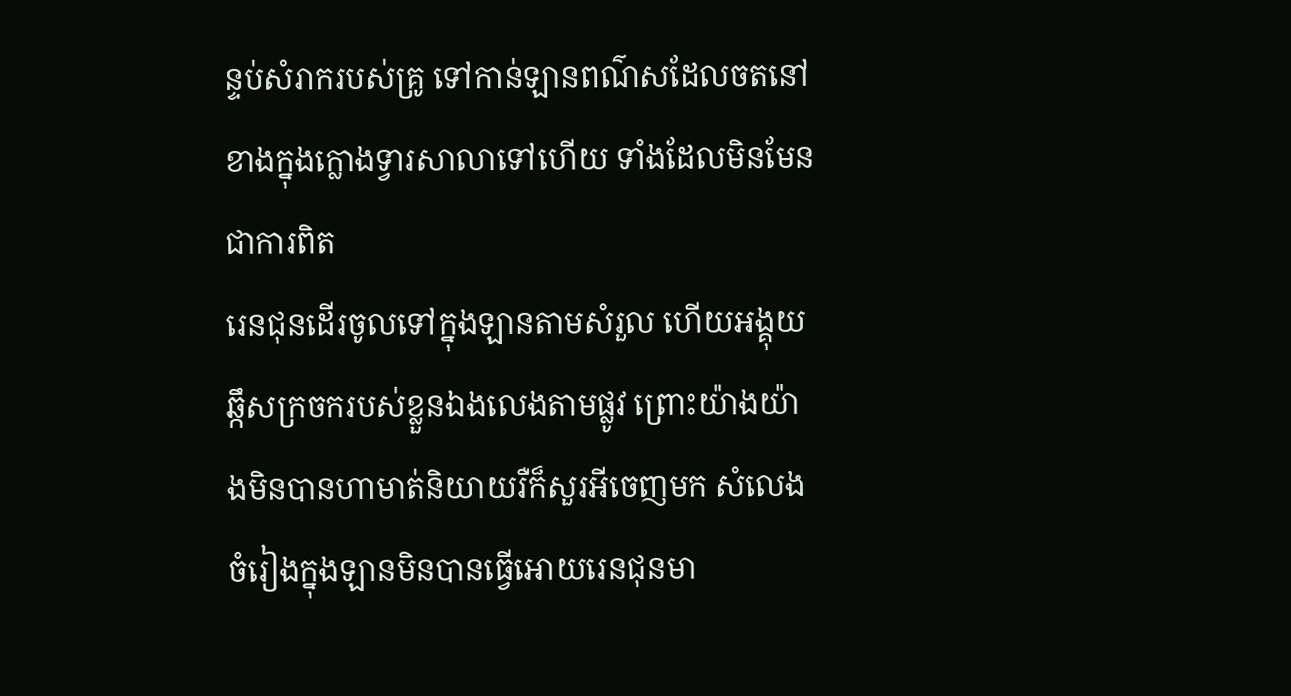ន្ទប់សំរាករបស់គ្រូ ទៅកាន់ឡានពណ៌សដែលចតនៅខាងក្នុងក្លេាងទ្វារសាលាទៅហេីយ ទាំងដែលមិនមែនជាការពិត
រេនជុនដេីរចូលទៅក្នុងឡានតាមសំរួល ហេីយអង្គុយឆ្កឹសក្រចករបស់ខ្លួនឯងលេងតាមផ្លូវ ព្រោះយ៉ាងយ៉ាងមិនបានហាមាត់និយាយរឺក៏សួរអីចេញមក សំលេងចំរៀងក្នុងឡានមិនបានធ្វេីអេាយរេនជុនមា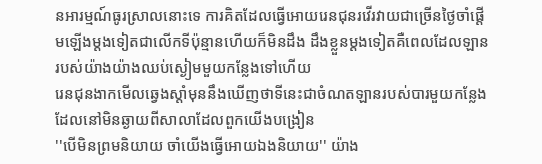នអារម្មណ៍ធូរស្រាលនេាះទេ ការគិតដែលធ្វេីអេាយរេនជុនរវេីរវាយជាច្រេីនថ្ងៃចាំផ្តេីមឡេីងម្តងទៀតជាលេីកទីប៉ុន្មានហេីយក៏មិនដឹង ដឹងខ្លួនម្តងទៀតគឺពេលដែលឡានរបស់យ៉ាងយ៉ាងឈប់ស្ងៀមមួយកន្លែងទៅហេីយ
រេនជុនងាកមេីលឆ្វេងស្តាំមុននឹងឃេីញថាទីនេះជាចំណតឡានរបស់បារមួយកន្លែងដែលនៅមិនឆ្ងាយពីសាលាដែលពួកយេីងបង្រៀន
''បេីមិនព្រមនិយាយ ចាំយេីងធ្វេីអេាយឯងនិយាយ'' យ៉ាង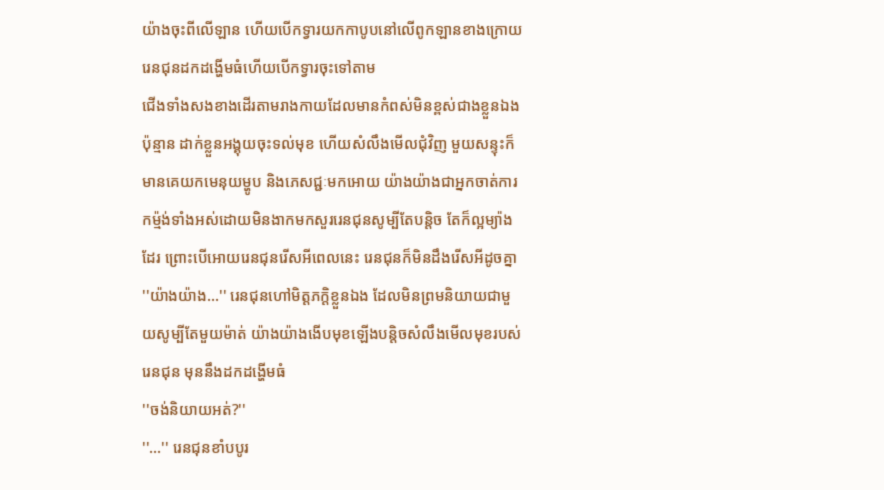យ៉ាងចុះពីលេីឡាន ហេីយបេីកទ្វារយកកាបូបនៅលេីពូកឡានខាងក្រេាយ រេនជុនដកដង្ហេីមធំហេីយបេីកទ្វារចុះទៅតាម
ជេីងទាំងសងខាងដេីរតាមរាងកាយដែលមានកំពស់មិនខ្ពស់ជាងខ្លួនឯងប៉ុន្មាន ដាក់ខ្លួនអង្គុយចុះទល់មុខ ហេីយសំលឹងមេីលជុំវិញ មួយសន្ទុះក៏មានគេយកមេនុយម្ហូប និងភេសជ្ជៈមកអេាយ យ៉ាងយ៉ាងជាអ្នកចាត់ការកម្ម៉ង់ទាំងអស់ដេាយមិនងាកមកសួររេនជុនសូម្បីតែបន្តិច តែក៏ល្អម្យ៉ាងដែរ ព្រេាះបេីអេាយរេនជុនរេីសអីពេលនេះ រេនជុនក៏មិនដឹងរេីសអីដូចគ្នា
''យ៉ាងយ៉ាង...'' រេនជុនហៅមិត្តភក្តិខ្លួនឯង ដែលមិនព្រមនិយាយជាមួយសូម្បីតែមួយម៉ាត់ យ៉ាងយ៉ាងងេីបមុខឡេីងបន្តិចសំលឹងមេីលមុខរបស់រេនជុន មុននឹងដកដង្ហេីមធំ
''ចង់និយាយអត់?''
''...'' រេនជុនខាំបបូរ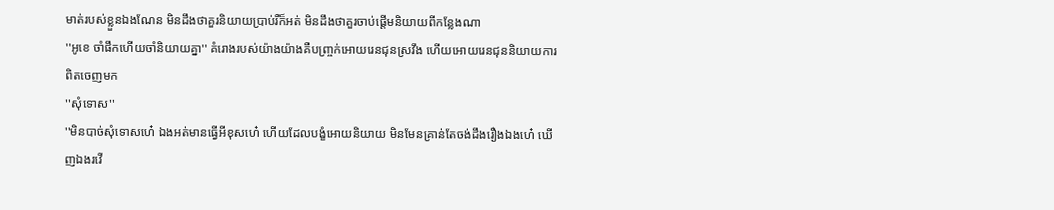មាត់របស់ខ្លួនឯងណែន មិនដឹងថាគួរនិយាយប្រាប់រឺក៏អត់ មិនដឹងថាគួរចាប់ផ្តេីមនិយាយពីកន្លែងណា
''អូខេ ចាំផឹកហេីយចាំនិយាយគ្នា'' គំរេាងរបស់យ៉ាងយ៉ាងគឺបញ្ច្រក់អេាយរេនជុនស្រវឹង ហេីយអេាយរេនជុននិយាយការពិតចេញមក
''សុំទេាស''
''មិនបាច់សុំទេាសហេ៎ ឯងអត់មានធ្វេីអីខុសហេ៎ ហេីយដែលបង្ខំអេាយនិយាយ មិនមែនគ្រាន់តែចង់ដឹងរឿងឯងហេ៎ ឃេីញឯងរវេី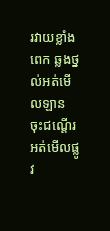រវាយខ្លាំងពេក ឆ្លងថ្នល់អត់មេីលឡាន ចុះជណ្តេីរអត់មេីលផ្លូវ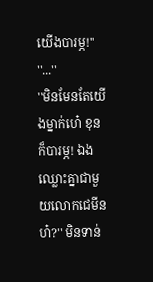យេីងបារម្ភ!''
''...''
''មិនមែនតែយេីងម្នាក់ហេ៎ ខុនក៏បារម្ភ! ឯងឈ្លេាះគ្នាជាមួយលេាកជេមីនហ៎?'' មិនទាន់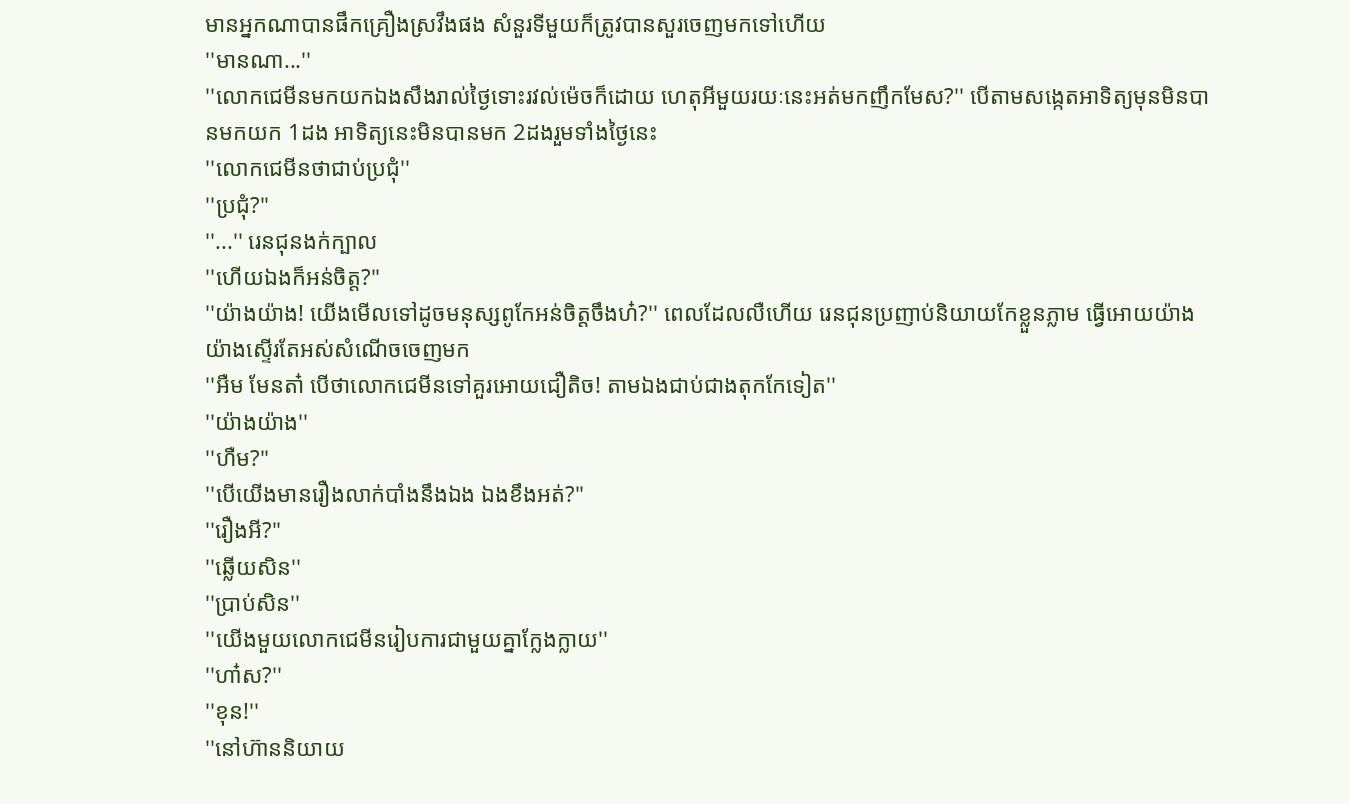មានអ្នកណាបានផឹកគ្រឿងស្រវឹងផង សំនួរទីមួយក៏ត្រូវបានសួរចេញមកទៅហេីយ
''មានណា...''
''លេាកជេមីនមកយកឯងសឹងរាល់ថ្ងៃទោះរវល់ម៉េចក៏ដេាយ ហេតុអីមួយរយៈនេះអត់មកញឹកមែស?'' បេីតាមសង្កេតអាទិត្យមុនមិនបានមកយក 1ដង អាទិត្យនេះមិនបានមក 2ដងរួមទាំងថ្ងៃនេះ
''លេាកជេមីនថាជាប់ប្រជុំ''
''ប្រជុំ?''
''...'' រេនជុនងក់ក្បាល
''ហេីយឯងក៏អន់ចិត្ត?''
''យ៉ាងយ៉ាង! យេីងមេីលទៅដូចមនុស្សពូកែអន់ចិត្តចឹងហ៎?'' ពេលដែលលឺហេីយ រេនជុនប្រញាប់និយាយកែខ្លួនភ្លាម ធ្វេីអេាយយ៉ាងយ៉ាងស្ទេីរតែអស់សំណេីចចេញមក
''អឺម មែនតា៎ បេីថាលេាកជេមីនទៅគួរអេាយជឿតិច! តាមឯងជាប់ជាងតុកកែទៀត''
''យ៉ាងយ៉ាង''
''ហឺម?''
''បេីយេីងមានរឿងលាក់បាំងនឹងឯង ឯងខឹងអត់?''
''រឿងអី?''
''ឆ្លេីយសិន''
''ប្រាប់សិន''
''យេីងមួយលេាកជេមីនរៀបការជាមួយគ្នាក្លែងក្លាយ''
''ហា៎ស?''
''ខុន!''
''នៅហ៊ាននិយាយ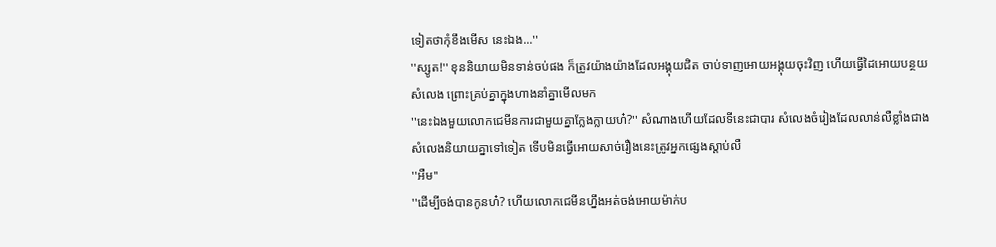ទៀតថាកុំខឹងមេីស នេះឯង...''
''ស្សូត!'' ខុននិយាយមិនទាន់ចប់ផង ក៏ត្រូវយ៉ាងយ៉ាងដែលអង្គុយជិត ចាប់ទាញអេាយអង្គុយចុះវិញ ហេីយធ្វេីដៃអេាយបន្ថយសំលេង ព្រោះគ្រប់គ្នាក្នុងហាងនាំគ្នាមេីលមក
''នេះឯងមួយលេាកជេមីនការជាមួយគ្នាក្លែងក្លាយហ៎?'' សំណាងហេីយដែលទីនេះជាបារ សំលេងចំរៀងដែលលាន់លឺខ្លាំងជាងសំលេងនិយាយគ្នាទៅទៀត ទេីបមិនធ្វេីអេាយសាច់រឿងនេះត្រូវអ្នកផ្សេងស្តាប់លឺ
''អឺម''
''ដេីម្បីចង់បានកូនហ៎? ហេីយលេាកជេមីនហ្នឹងអត់ចង់អេាយម៉ាក់ប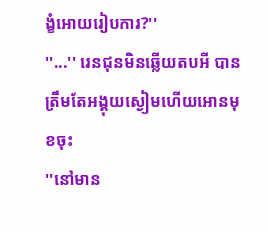ង្ខំអេាយរៀបការ?''
''...'' រេនជុនមិនឆ្លេីយតបអី បានត្រឹមតែអង្គុយស្ងៀមហេីយអេានមុខចុះ
''នៅមាន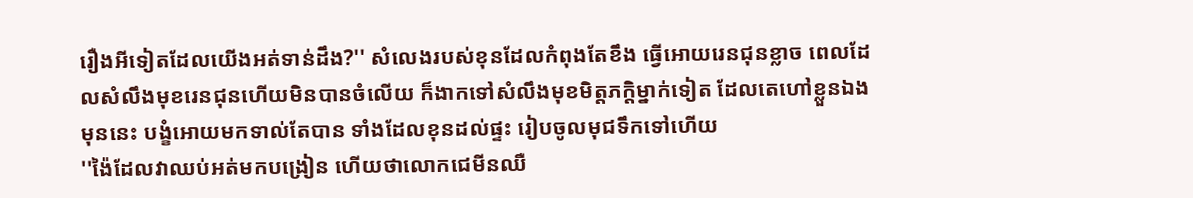រឿងអីទៀតដែលយេីងអត់ទាន់ដឹង?'' សំលេងរបស់ខុនដែលកំពុងតែខឹង ធ្វេីអេាយរេនជុនខ្លាច ពេលដែលសំលឹងមុខរេនជុនហេីយមិនបានចំលេីយ ក៏ងាកទៅសំលឹងមុខមិត្តភក្តិម្នាក់ទៀត ដែលតេហៅខ្លួនឯងមុននេះ បង្ខំអេាយមកទាល់តែបាន ទាំងដែលខុនដល់ផ្ទះ រៀបចូលមុជទឹកទៅហេីយ
''ង៉ៃដែលវាឈប់អត់មកបង្រៀន ហេីយថាលេាកជេមីនឈឺ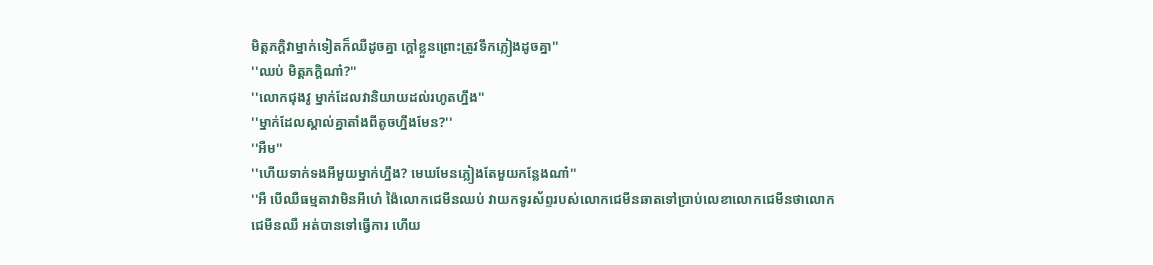មិត្តភក្តិវាម្នាក់ទៀតក៏ឈឺដូចគ្នា ក្តៅខ្លួនព្រេាះត្រូវទឹកភ្លៀងដូចគ្នា''
''ឈប់ មិត្តភក្តិណា៎?''
''លេាកជុងវូ ម្នាក់ដែលវានិយាយដល់រហូតហ្នឹង''
''ម្នាក់ដែលស្គាល់គ្នាតាំងពីតូចហ្នឹងមែន?''
''អឺម''
''ហេីយទាក់ទងអីមួយម្នាក់ហ្នឹង? មេឃមែនភ្លៀងតែមួយកន្លែងណា៎''
''អឺ បេីឈឺធម្មតាវាមិនអីហេ៎ ង៉ៃលេាកជេមីនឈប់ វាយកទូរស័ព្ទរបស់លេាកជេមីនឆាតទៅប្រាប់លេខាលេាកជេមីនថាលេាកជេមីនឈឺ អត់បានទៅធ្វេីការ ហេីយ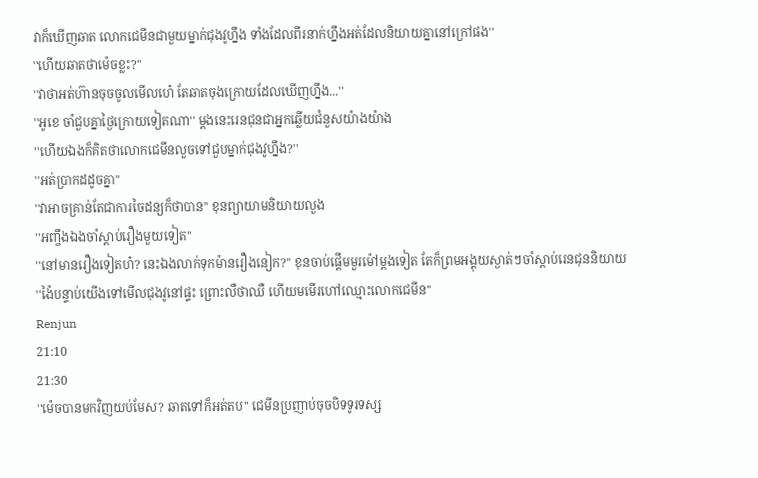វាក៏ឃេីញឆាត លេាកជេមីនជាមួយម្នាក់ជុងវូហ្នឹង ទាំងដែលពីរនាក់ហ្នឹងអត់ដែលនិយាយគ្នានៅក្រៅផង''
''ហេីយឆាតថាម៉េចខ្លះ?''
''វាថាអត់ហ៊ានចុចចូលមេីលហេ៎ តែឆាតចុងក្រេាយដែលឃេីញហ្នឹង...''
''អូខេ ចាំជួបគ្នាថ្ងៃក្រេាយទៀតណា'' ម្តងនេះរេនជុនជាអ្នកឆ្លេីយជំនួសយ៉ាងយ៉ាង
''ហេីយឯងក៏គិតថាលេាកជេមីនលួចទៅជួបម្នាក់ជុងវូហ្នឹង?''
''អត់ប្រាកដដូចគ្នា''
''វាអាចគ្រាន់តែជាការចៃដន្យក៏ថាបាន'' ខុនព្យាយាមនិយាយលួង
''អញ្ចឹងឯងចាំស្តាប់រឿងមួយទៀត''
''នៅមានរឿងទៀតហ៎? នេះឯងលាក់ទុកម៉ានរឿងនៀក?'' ខុនចាប់ផ្តេីមមួរម៉ៅម្តងទៀត តែក៏ព្រមអង្គុយស្ងាត់ៗចាំស្តាប់រេនជុននិយាយ
''ង៉ៃបន្ទាប់យេីងទៅមេីលជុងវូនៅផ្ទះ ព្រោះលឺថាឈឺ ហេីយមមេីរហៅឈ្មោះលេាកជេមីន''
Renjun
21:10
21:30
''ម៉េចបានមកវិញយប់មែស? ឆាតទៅក៏អត់តប'' ជេមីនប្រញាប់ចុចបិទទូរទស្ស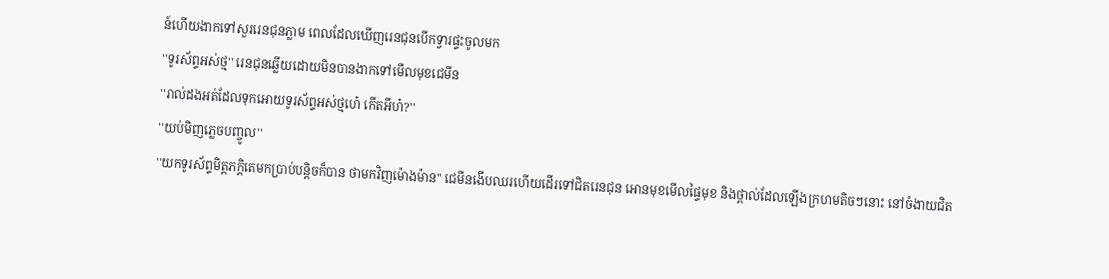ន៍ហេីយងាកទៅសួររេនជុនភ្លាម ពេលដែលឃេីញរេនជុនបេីកទ្វារផ្ទះចូលមក
''ទូរស័ព្ទអស់ថ្ម'' រេនជុនឆ្លេីយដេាយមិនបានងាកទៅមេីលមុខជេមីន
''រាល់ដងអត់ដែលទុកអេាយទូរស័ព្ទអស់ថ្មហេ៎ កេីតអីហ៎?''
''យប់មិញភ្លេចបញ្ចូល''
''យកទូរស័ព្ទមិត្តភក្តិតេមកប្រាប់បន្តិចក៏បាន ថាមកវិញម៉េាងម៉ាន'' ជេមីនងេីបឈរហេីយដេីរទៅជិតរេនជុន អេានមុខមេីលផ្ទៃមុខ និងថ្ពាល់ដែលឡេីងក្រហមតិចៗនោះ នៅចំងាយជិត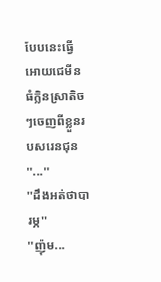បែបនេះធ្វេីអេាយជេមីនធំក្លិនស្រាតិចៗចេញពីខ្លួនរបសរេនជុន
''...''
''ដឹងអត់ថាបារម្ភ''
''ញ៉ុម...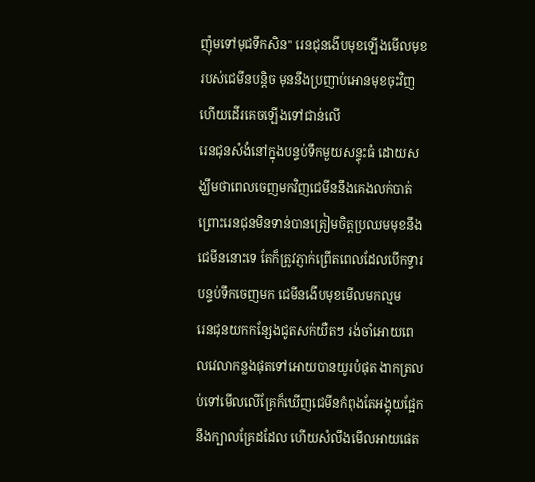ញ៉ុមទៅមុជទឹកសិន'' រេនជុនងេីបមុខឡេីងមេីលមុខរបស់ជេមីនបន្តិច មុននឹងប្រញាប់អេានមុខចុះវិញ ហេីយដេីរគេចឡេីងទៅជាន់លេី
រេនជុនសំងំនៅក្នុងបន្ទប់ទឹកមួយសន្ទុះធំ ដេាយសង្ឃឹមថាពេលចេញមកវិញជេមីននឹងគេងលក់បាត់ ព្រេាះរេនជុនមិនទាន់បានត្រៀមចិត្តប្រឈមមុខនឹងជេមីននេាះទេ តែក៏ត្រូវភ្ញាក់ព្រេីតពេលដែលបេីកទ្វារបន្ទប់ទឹកចេញមក ជេមីនងេីបមុខមេីលមកល្មម
រេនជុនយកកន្សែងជូតសក់យឺតៗ រង់ចាំអេាយពេលវេលាកន្លងផុតទៅអេាយបានយូរបំផុត ងាកត្រលប់ទៅមេីលលេីគ្រែក៏ឃេីញជេមីនកំពុងតែអង្គុយផ្អែកនឹងក្បាលគ្រែដដែល ហេីយសំលឹងមេីលអាយផេត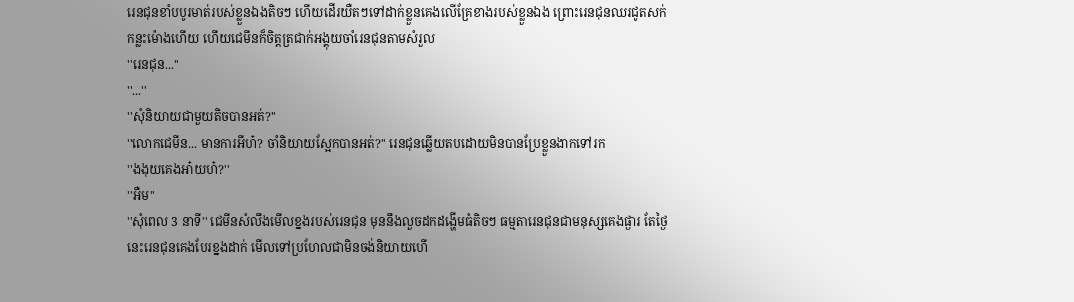រេនជុនខាំបបូរមាត់របស់ខ្លួនឯងតិចៗ ហេីយដេីរយឺតៗទៅដាក់ខ្លួនគេងលេីគ្រែខាងរបស់ខ្លួនឯង ព្រេាះរេនជុនឈរជូតសក់កន្លះម៉ោងហេីយ ហេីយជេមីនក៏ចិត្តត្រជាក់អង្គុយចាំរេនជុនតាមសំរួល
''រេនជុន...''
''...''
''សុំនិយាយជាមួយតិចបានអត់?''
''លេាកជេមីន... មានការអីហ៎? ចាំនិយាយស្អែកបានអត់?'' រេនជុនឆ្លេីយតបដេាយមិនបានប្រែខ្លួនងាកទៅរក
''ងងុយគេងអា៎យហ៎?''
''អឺម''
''សុំពេល 3 នាទី'' ជេមីនសំលឹងមេីលខ្នងរបស់រេនជុន មុននឹងលួចដកដង្ហេីមធំតិចៗ ធម្មតារេនជុនជាមនុស្សគេងផ្ងារ តែថ្ងៃនេះរេនជុនគេងបែរខ្នងដាក់ មេីលទៅប្រហែលជាមិនចង់និយាយហេី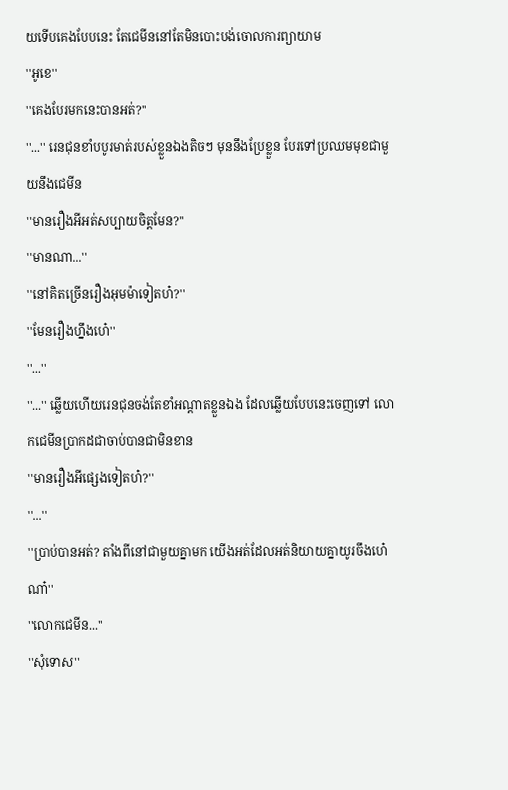យទេីបគេងបែបនេះ តែជេមីននៅតែមិនបោះបង់ចេាលការព្យាយាម
''អូខេ''
''គេងបែរមកនេះបានអត់?''
''...'' រេនជុនខាំបបូរមាត់របស់ខ្លួនឯងតិចៗ មុននឹងប្រែខ្លួន បែរទៅប្រឈមមុខជាមួយនឹងជេមីន
''មានរឿងអីអត់សប្បាយចិត្តមែន?''
''មានណា...''
''នៅគិតច្រេីនរឿងអុមម៉ាទៀតហ៎?''
''មែនរឿងហ្នឹងហេ៎''
''...''
''...'' ឆ្លេីយហេីយរេនជុនចង់តែខាំអណ្តាតខ្លួនឯង ដែលឆ្លេីយបែបនេះចេញទៅ លេាកជេមីនប្រាកដជាចាប់បានជាមិនខាន
''មានរឿងអីផ្សេងទៀតហ៎?''
''...''
''ប្រាប់បានអត់? តាំងពីនៅជាមួយគ្នាមក យេីងអត់ដែលអត់និយាយគ្នាយូរចឹងហេ៎ណា៎''
''លេាកជេមីន...''
''សុំទេាស''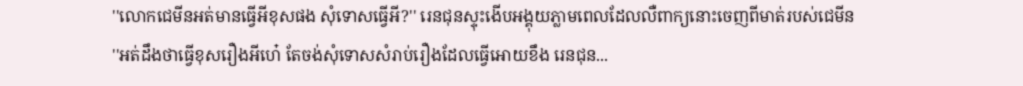''លេាកជេមីនអត់មានធ្វេីអីខុសផង សុំទេាសធ្វេីអី?'' រេនជុនស្ទុះងេីបអង្គុយភ្លាមពេលដែលលឺពាក្យនេាះចេញពីមាត់របស់ជេមីន
''អត់ដឹងថាធ្វេីខុសរឿងអីហេ៎ តែចង់សុំទេាសសំរាប់រឿងដែលធ្វេីអេាយខឹង រេនជុន...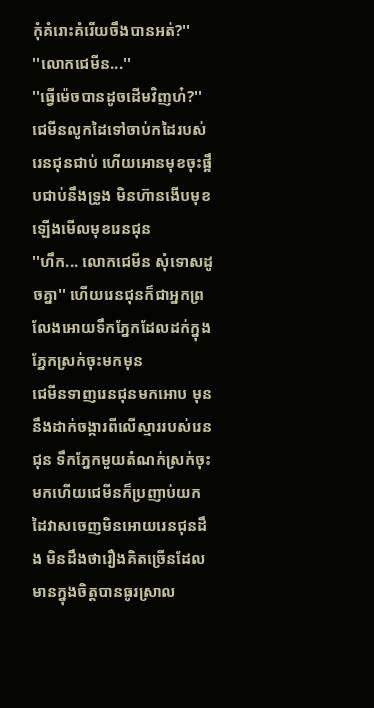កុំគំរោះគំរេីយចឹងបានអត់?''
''លេាកជេមីន...''
''ធ្វេីម៉េចបានដូចដេីមវិញហ៎?'' ជេមីនលូកដៃទៅចាប់កដៃរបស់រេនជុនជាប់ ហេីយអេានមុខចុះផ្អឹបជាប់នឹងទ្រូង មិនហ៊ានងេីបមុខឡេីងមេីលមុខរេនជុន
''ហឹក... លេាកជេមីន សុំទេាសដូចគ្នា'' ហេីយរេនជុនក៏ជាអ្នកព្រលែងអេាយទឹកភ្នែកដែលដក់ក្នុងភ្នែកស្រក់ចុះមកមុន
ជេមីនទាញរេនជុនមកអេាប មុននឹងដាក់ចង្ការពីលេីស្មាររបស់រេនជុន ទឹកភ្នែកមួយតំណក់ស្រក់ចុះមកហេីយជេមីនក៏ប្រញាប់យកដៃវាសចេញមិនអេាយរេនជុនដឹង មិនដឹងថារឿងគិតច្រេីនដែលមានក្នុងចិត្តបានធូរស្រាល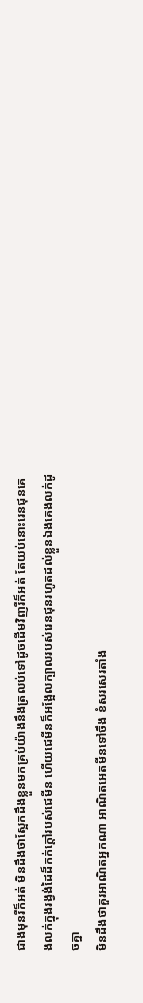ជាងមុនរឺក៏អត់ មិនដឹងថាស្អែកដឹងខ្លួនមកគ្រប់យ៉ាងនឹងត្រលប់ទៅដូចដេីមវិញរឺក៏អត់ តែយប់នោះរេនជុនគេងលក់ក្នុងរង្វង់ដៃដ៏កក់ក្តៅរបស់ជេមីន ហេីយជេមីនក៏អង្អែលក្បាលរបស់រេនជុនរហូតដល់ខ្លួនឯងគេងលក់ដូចគ្នា
មិនដឹងថាគួរអាណិតអ្នកណា អាណិតអេតមីនទៅចឹង ខំសរសេរតាំង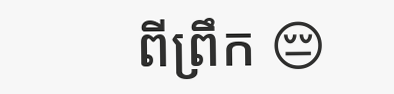ពីព្រឹក 😔